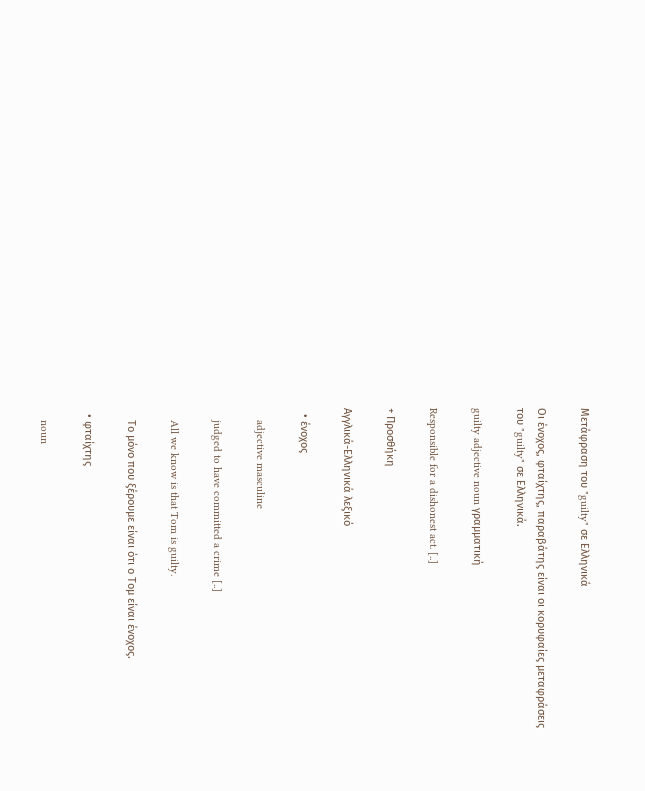Μετάφραση του "guilty" σε Ελληνικά

Οι ένοχος, φταίχτης, παραβάτης είναι οι κορυφαίες μεταφράσεις του "guilty" σε Ελληνικά.

guilty adjective noun γραμματική

Responsible for a dishonest act. [..]

+ Προσθήκη

Αγγλικά-Ελληνικά λεξικό

  • ένοχος

    adjective masculine

    judged to have committed a crime [..]

    All we know is that Tom is guilty.

    Το μόνο που ξέρουμε είναι ότι ο Τομ είναι ένοχος.

  • φταίχτης

    noun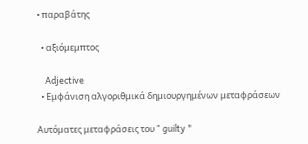• παραβάτης

  • αξιόμεμπτος

    Adjective
  • Εμφάνιση αλγοριθμικά δημιουργημένων μεταφράσεων

Αυτόματες μεταφράσεις του " guilty "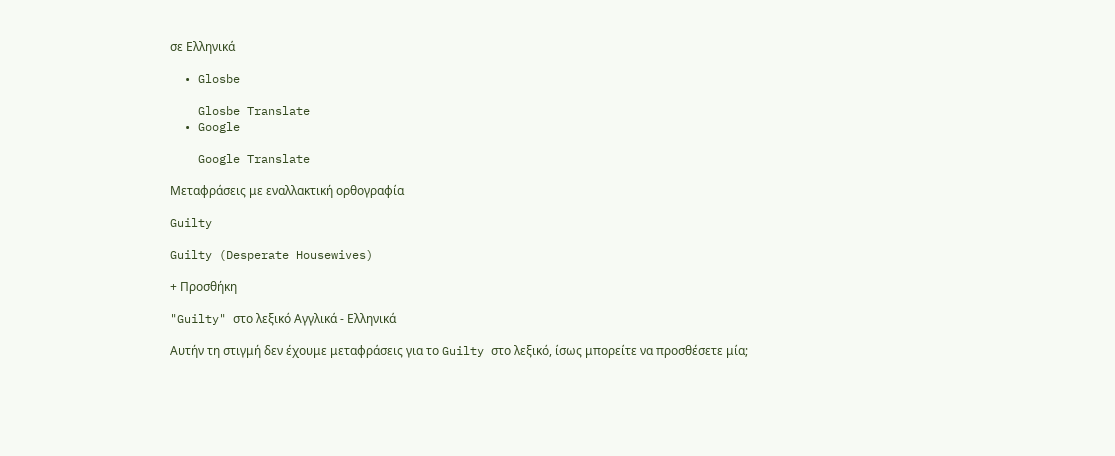σε Ελληνικά

  • Glosbe

    Glosbe Translate
  • Google

    Google Translate

Μεταφράσεις με εναλλακτική ορθογραφία

Guilty

Guilty (Desperate Housewives)

+ Προσθήκη

"Guilty" στο λεξικό Αγγλικά - Ελληνικά

Αυτήν τη στιγμή δεν έχουμε μεταφράσεις για το Guilty στο λεξικό, ίσως μπορείτε να προσθέσετε μία;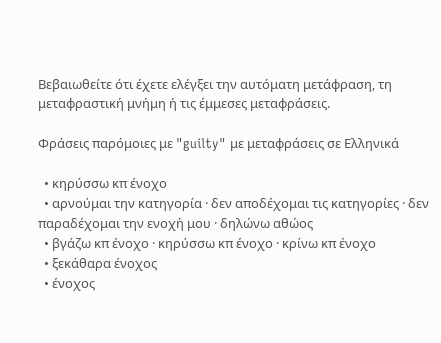Βεβαιωθείτε ότι έχετε ελέγξει την αυτόματη μετάφραση, τη μεταφραστική μνήμη ή τις έμμεσες μεταφράσεις.

Φράσεις παρόμοιες με "guilty" με μεταφράσεις σε Ελληνικά

  • κηρύσσω κπ ένοχο
  • αρνούμαι την κατηγορία · δεν αποδέχομαι τις κατηγορίες · δεν παραδέχομαι την ενοχή μου · δηλώνω αθώος
  • βγάζω κπ ένοχο · κηρύσσω κπ ένοχο · κρίνω κπ ένοχο
  • ξεκάθαρα ένοχος
  • ένοχος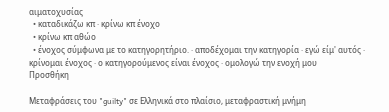αιματοχυσίας
  • καταδικάζω κπ · κρίνω κπ ένοχο
  • κρίνω κπ αθώο
  • ένοχος σύμφωνα με το κατηγορητήριο. · αποδέχομαι την κατηγορία · εγώ είμ' αυτός · κρίνομαι ένοχος · ο κατηγορούμενος είναι ένοχος · ομολογώ την ενοχή μου
Προσθήκη

Μεταφράσεις του "guilty" σε Ελληνικά στο πλαίσιο, μεταφραστική μνήμη